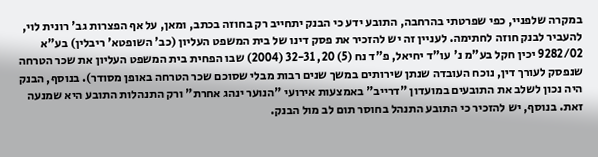במקרה שלפניי, כפי שפרטתי בהרחבה, התובע ידע כי הבנק יתחייב רק בחוזה בכתב, ומאן, על אף הפצרות גב' רונית לוי, להעביר לבנק חוזה לחתימה. לעניין זה יש להזכיר את פסק דינו של בית המשפט העליון (כב' השופטא' ריבלין) בע"א 9282/02 יכין חקל בע"מ נ' עו"ד יחיאל, פ"ד נח (5) 20, 32-31 (2004) שבו הפחית בית המשפט העליון את שכר הטרחה שנפסק לעורך דין, נוכח העובדה שנתן שירותים במשך שנים רבות מבלי שסוכם שכר הטרחה באופן מסודר). בנוסף, הבנק היה נכון לשלב את התובעים במועדון "דרייב" באמצעות אירועי "הנוער ינהג אחרת" ורק התנהלות התובע היא שמנעה זאת. בנוסף, יש להזכיר כי התובע התנהל בחוסר תום לב מול הבנק.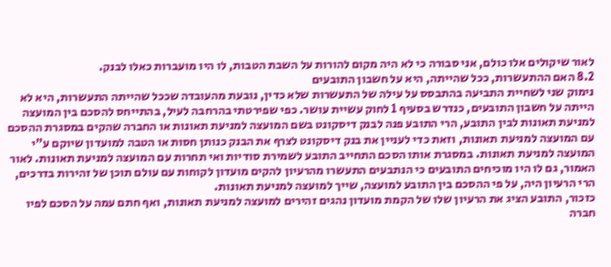לאור שיקולים אלו כולם, אני סבורה כי לא היה מקום להורות על השבת הטבות, לו היו מועברות כאלו לבנק.
8.2 האם ההתעשרות, ככל שהייתה, היא על חשבון התובעים
נימוק שני לשחיית התביעה בהתבסס על עילה של התעשרות שלא כדין, נובעת מהעובדה שככל שהייתה התעשרות, היא לא הייתה על חשבון התובעים, כנדרש בסעיף 1 לחוק עשיית עושר. כפי שפירטתי בהרחבה לעיל, בהתייחס להסכם בין המועצה למניעת תאונות לבין התובע, הרי התובע פנה לבנק דיסקונט בשם המועצה למניעת תאונות או החברה שהקים במסגרת ההסכם עם המועצה למניעת תאונות, וזאת כדי לעניין את בנק דיסקונט לצרף את הבנק כנותן חסות או הטבה למועדון שיוקם ע"י המועצה למניעת תאונות. במסגרת אותו הסכם התחייב התובע לשמירת סודיות ואי תחרות עם המועצה למניעת תאונות. לאור האמור, גם לו היו מוכיחים התובעים כי הנתבעים התעשרו מהרעיון להקים מועדון לקוחות עם עולם תוכן של זהירות בדרכים, הרי הרעיון היה, על פי ההסכם בין התובע למועצה, שייך למועצה למניעת תאונות.
כזכור, התובע הציג את הרעיון שלו של הקמת מועדון נהגים זהירים למועצה למניעת תאונות, ואף חתם עמה על הסכם לפיו חברה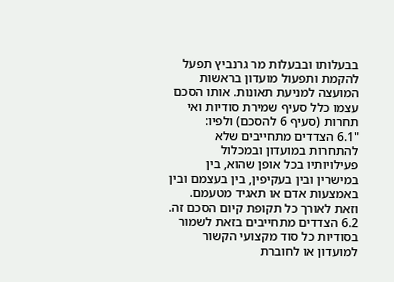בבעלותו ובבעלות מר גרנביץ תפעל להקמת ותפעול מועדון בראשות המועצה למניעת תאונות. אותו הסכם עצמו כלל סעיף שמירת סודיות ואי תחרות (סעיף 6 להסכם) ולפיו:
"6.1 הצדדים מתחייבים שלא להתחרות במועדון ובמכלול פעילויותיו בכל אופן שהוא, בין במישרין ובין בעקיפין, בין בעצמם ובין באמצעות אדם או תאגיד מטעמם. וזאת לאורך כל תקופת קיום הסכם זה.
6.2 הצדדים מתחייבים בזאת לשמור בסודיות כל סוד מקצועי הקשור למועדון או לחוברת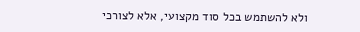ולא להשתמש בכל סוד מקצועי, אלא לצורכי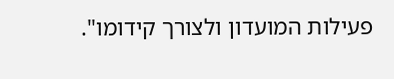פעילות המועדון ולצורך קידומו".